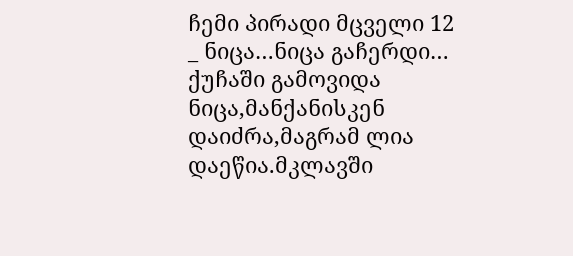ჩემი პირადი მცველი 12
_ ნიცა…ნიცა გაჩერდი… ქუჩაში გამოვიდა ნიცა,მანქანისკენ დაიძრა,მაგრამ ლია დაეწია.მკლავში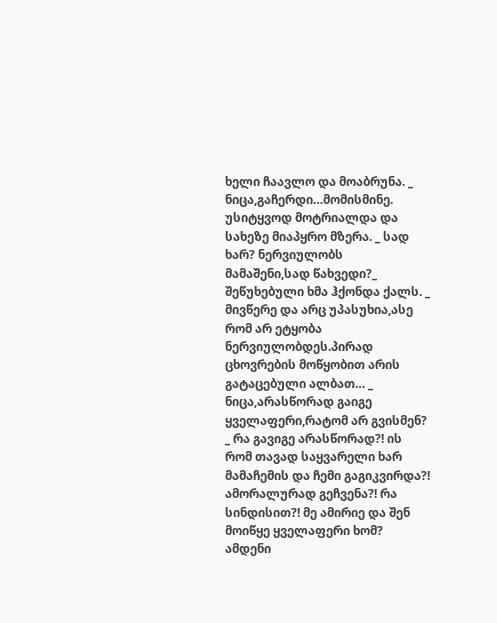ხელი ჩაავლო და მოაბრუნა. _ ნიცა,გაჩერდი…მომისმინე. უსიტყვოდ მოტრიალდა და სახეზე მიაპყრო მზერა. _ სად ხარ? ნერვიულობს მამაშენი,სად წახვედი?_ შეწუხებული ხმა ჰქონდა ქალს. _ მივწერე და არც უპასუხია,ასე რომ არ ეტყობა ნერვიულობდეს.პირად ცხოვრების მოწყობით არის გატაცებული ალბათ… _ ნიცა,არასწორად გაიგე ყველაფერი,რატომ არ გვისმენ? _ რა გავიგე არასწორად?! ის რომ თავად საყვარელი ხარ მამაჩემის და ჩემი გაგიკვირდა?! ამორალურად გეჩვენა?! რა სინდისით?! მე ამირიე და შენ მოიწყე ყველაფერი ხომ? ამდენი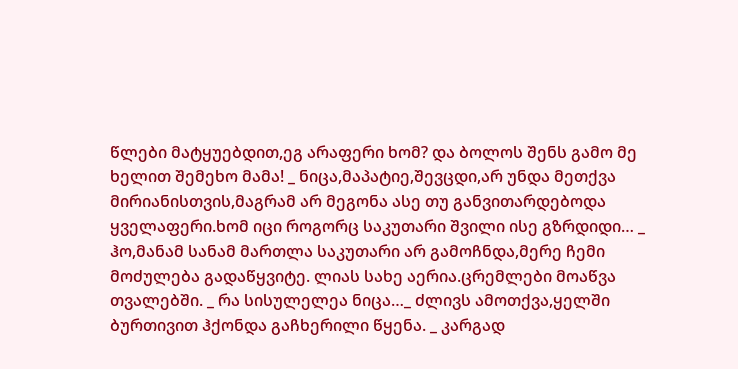წლები მატყუებდით,ეგ არაფერი ხომ? და ბოლოს შენს გამო მე ხელით შემეხო მამა! _ ნიცა,მაპატიე,შევცდი,არ უნდა მეთქვა მირიანისთვის,მაგრამ არ მეგონა ასე თუ განვითარდებოდა ყველაფერი.ხომ იცი როგორც საკუთარი შვილი ისე გზრდიდი… _ ჰო,მანამ სანამ მართლა საკუთარი არ გამოჩნდა,მერე ჩემი მოძულება გადაწყვიტე. ლიას სახე აერია.ცრემლები მოაწვა თვალებში. _ რა სისულელეა ნიცა…_ ძლივს ამოთქვა,ყელში ბურთივით ჰქონდა გაჩხერილი წყენა. _ კარგად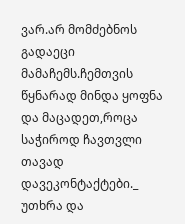ვარ.არ მომძებნოს გადაეცი მამაჩემს.ჩემთვის წყნარად მინდა ყოფნა და მაცადეთ,როცა საჭიროდ ჩავთვლი თავად დავეკონტაქტები._ უთხრა და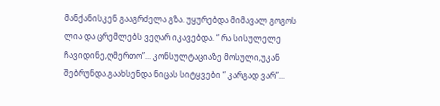მანქანისკენ გააგრძელა გზა. უყურებდა მიმავალ გოგოს ლია და ცრემლებს ვეღარ იკავებდა. “ რა სისულელე ჩავიდინე,ღმერთო”... კონსულტაციაზე მოსული,უკან შებრუნდა.გაახსენდა ნიცას სიტყვები “ კარგად ვარ”...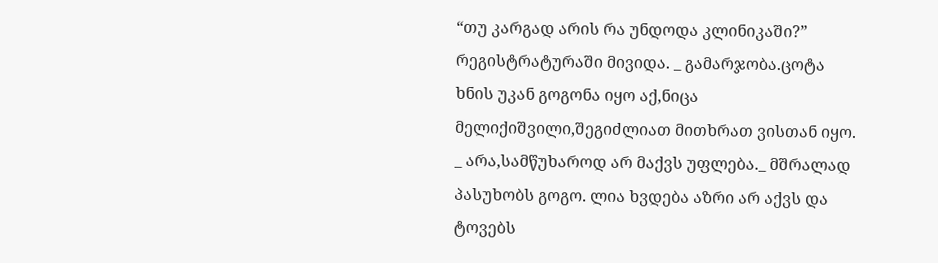“თუ კარგად არის რა უნდოდა კლინიკაში?” რეგისტრატურაში მივიდა. _ გამარჯობა.ცოტა ხნის უკან გოგონა იყო აქ,ნიცა მელიქიშვილი,შეგიძლიათ მითხრათ ვისთან იყო. _ არა,სამწუხაროდ არ მაქვს უფლება._ მშრალად პასუხობს გოგო. ლია ხვდება აზრი არ აქვს და ტოვებს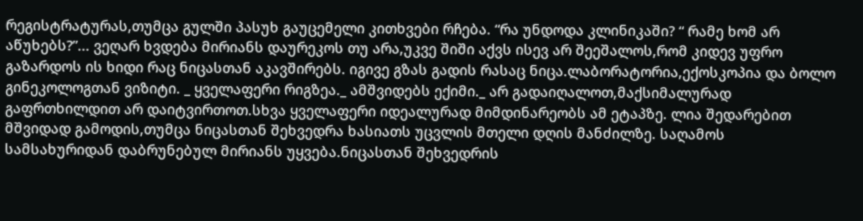რეგისტრატურას,თუმცა გულში პასუხ გაუცემელი კითხვები რჩება. “რა უნდოდა კლინიკაში? “ რამე ხომ არ აწუხებს?”... ვეღარ ხვდება მირიანს დაურეკოს თუ არა,უკვე შიში აქვს ისევ არ შეეშალოს,რომ კიდევ უფრო გაზარდოს ის ხიდი რაც ნიცასთან აკავშირებს. იგივე გზას გადის რასაც ნიცა.ლაბორატორია,ექოსკოპია და ბოლო გინეკოლოგთან ვიზიტი. _ ყველაფერი რიგზეა._ ამშვიდებს ექიმი._ არ გადაიღალოთ,მაქსიმალურად გაფრთხილდით არ დაიტვირთოთ.სხვა ყველაფერი იდეალურად მიმდინარეობს ამ ეტაპზე. ლია შედარებით მშვიდად გამოდის,თუმცა ნიცასთან შეხვედრა ხასიათს უცვლის მთელი დღის მანძილზე. საღამოს სამსახურიდან დაბრუნებულ მირიანს უყვება.ნიცასთან შეხვედრის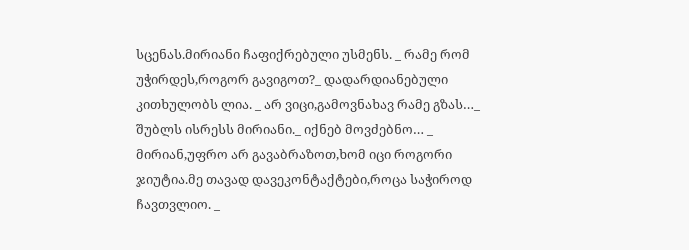სცენას.მირიანი ჩაფიქრებული უსმენს. _ რამე რომ უჭირდეს,როგორ გავიგოთ?_ დადარდიანებული კითხულობს ლია. _ არ ვიცი,გამოვნახავ რამე გზას…_ შუბლს ისრესს მირიანი._ იქნებ მოვძებნო… _ მირიან,უფრო არ გავაბრაზოთ,ხომ იცი როგორი ჯიუტია.მე თავად დავეკონტაქტები,როცა საჭიროდ ჩავთვლიო. _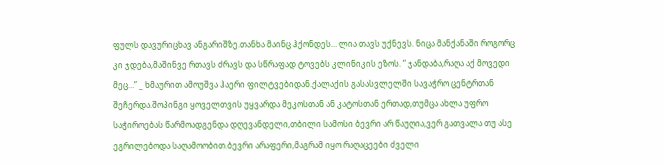ფულს დავურიცხავ ანგარიშზე.თანხა მაინც ჰქონდეს… ლია თავს უქნევს. ნიცა მანქანაში როგორც კი ჯდება,მაშინვე რთავს ძრავს და სწრაფად ტოვებს კლინიკის ეზოს. “ ჯანდაბა,რაღა აქ მოვედი მეც…” _ ხმაურით ამოუშვა ჰაერი ფილტვებიდან.ქალაქის გასასვლელში სავაჭრო ცენტრთან შეჩერდა.შოპინგი ყოველთვის უყვარდა მეკოსთან ან კატოსთან ერთად,თუმცა ახლა უფრო საჭიროებას წარმოადგენდა დღევანდელი,თბილი სამოსი ბევრი არ წაუღია,ვერ გათვალა თუ ასე ეგრილებოდა საღამოობით.ბევრი არაფერი,მაგრამ იყო რაღაცეები ძველი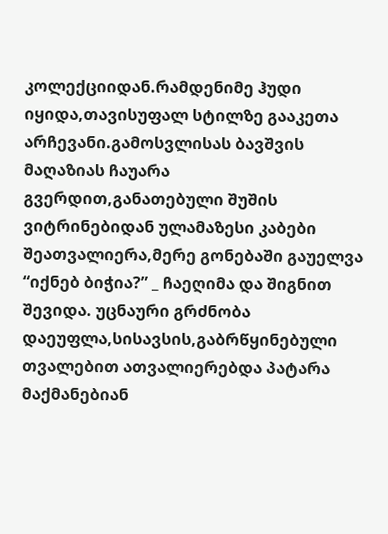კოლექციიდან.რამდენიმე ჰუდი იყიდა,თავისუფალ სტილზე გააკეთა არჩევანი.გამოსვლისას ბავშვის მაღაზიას ჩაუარა გვერდით,განათებული შუშის ვიტრინებიდან ულამაზესი კაბები შეათვალიერა,მერე გონებაში გაუელვა “იქნებ ბიჭია?” _ ჩაეღიმა და შიგნით შევიდა. უცნაური გრძნობა დაეუფლა,სისავსის,გაბრწყინებული თვალებით ათვალიერებდა პატარა მაქმანებიან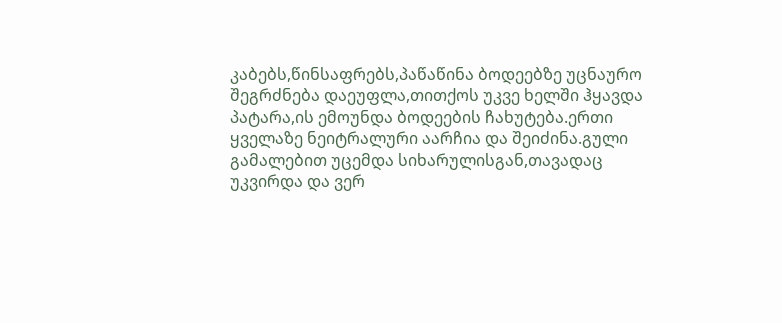კაბებს,წინსაფრებს,პაწაწინა ბოდეებზე უცნაურო შეგრძნება დაეუფლა,თითქოს უკვე ხელში ჰყავდა პატარა,ის ემოუნდა ბოდეების ჩახუტება.ერთი ყველაზე ნეიტრალური აარჩია და შეიძინა.გული გამალებით უცემდა სიხარულისგან,თავადაც უკვირდა და ვერ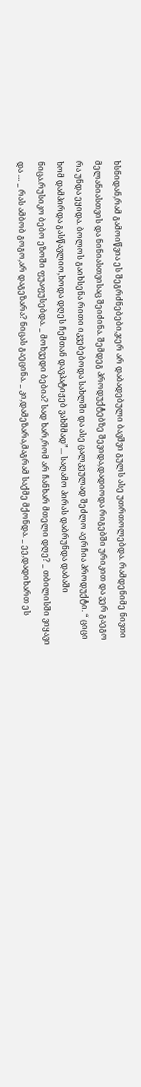ხსნიდან,რამ გამოიწვია ეს შეგრძნებები,ჯერ არ დაბადებული ბავშვი გულს ასე უთრთოლებდა. რამდენიმე ნივთი მელანიასთვის და ნინიასთვისაც შეიძინა. შემდეგ პროდუქტებზე შევიდა,დადიოდა რიგებში ურიკით და ვერ გაეგო რა უნდა ეყიდა. ბოლოს გაიხსენა რითი იკვებებოდა სახლში და ასე ცალკეულად შეძლო აერჩია პროდუქტი. “ ციცი ხომ დამპირდა გასწავლიო,ხოდა დღეს ჩემთან დავპატიჟებ ვახშმად”... საღამო პირას დაბრუნდა დაბაში ნიცა.რუსიკო ბებო ეზოში ფუაფუსებდა. _ მოხვედი ბებია? სად ხარ,რომ არ ჩანხარ მთელი დღე? _ თბილისში ვიყავი და … _ რას ამბობ გოგო,არ დაგეზარა? ნიცას გაეცინა. _ კი,დამეზარა,მაგრამ საქმე მქონდა. _ ეე,დადიხართ ეს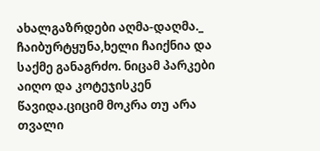ახალგაზრდები აღმა-დაღმა._ ჩაიბურტყუნა,ხელი ჩაიქნია და საქმე განაგრძო. ნიცამ პარკები აიღო და კოტეჯისკენ წავიდა.ციციმ მოკრა თუ არა თვალი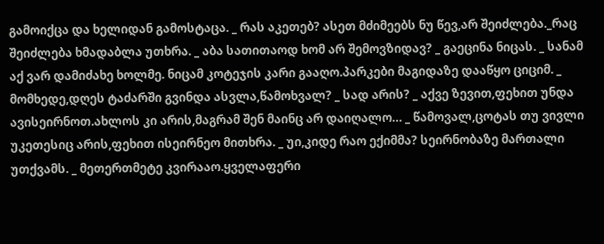გამოიქცა და ხელიდან გამოსტაცა. _ რას აკეთებ? ასეთ მძიმეებს ნუ წევ,არ შეიძლება._რაც შეიძლება ხმადაბლა უთხრა. _ აბა სათითაოდ ხომ არ შემოვზიდავ? _ გაეცინა ნიცას. _ სანამ აქ ვარ დამიძახე ხოლმე. ნიცამ კოტეჯის კარი გააღო.პარკები მაგიდაზე დააწყო ციციმ. _ მომხედე,დღეს ტაძარში გვინდა ასვლა,წამოხვალ? _ სად არის? _ აქვე ზევით,ფეხით უნდა ავისეირნოთ.ახლოს კი არის,მაგრამ შენ მაინც არ დაიღალო… _ წამოვალ,ცოტას თუ ვივლი უკეთესიც არის,ფეხით ისეირნეო მითხრა. _ უი,კიდე რაო ექიმმა? სეირნობაზე მართალი უთქვამს. _ მეთერთმეტე კვირააო.ყველაფერი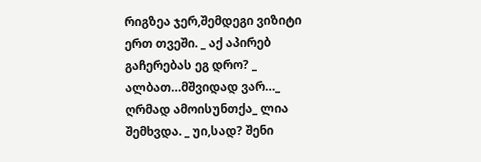რიგზეა ჯერ,შემდეგი ვიზიტი ერთ თვეში. _ აქ აპირებ გაჩერებას ეგ დრო? _ ალბათ…მშვიდად ვარ…_ ღრმად ამოისუნთქა_ ლია შემხვდა. _ უი,სად? შენი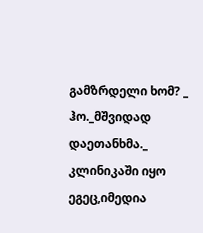გამზრდელი ხომ? _ ჰო._მშვიდად დაეთანხმა._ კლინიკაში იყო ეგეც,იმედია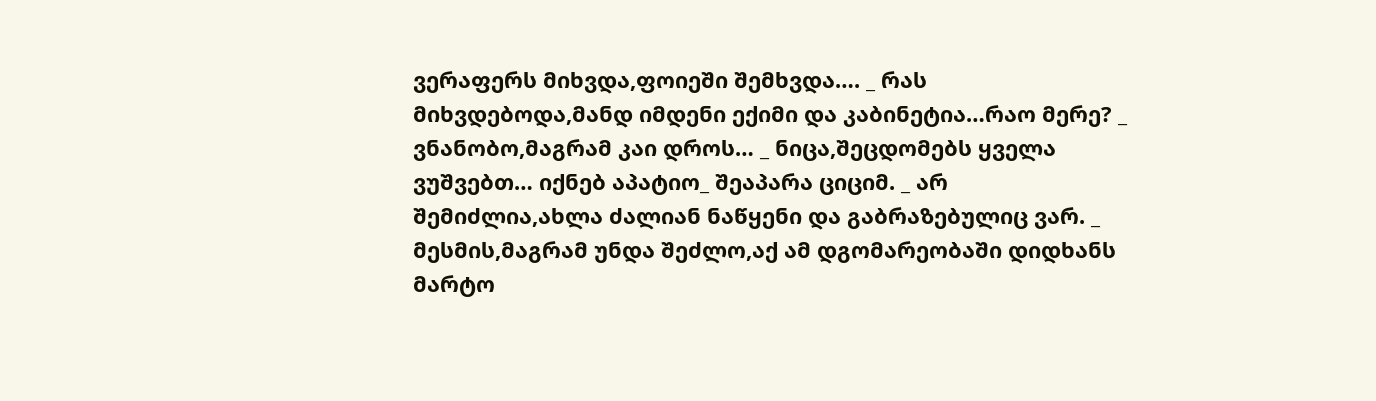ვერაფერს მიხვდა,ფოიეში შემხვდა…. _ რას მიხვდებოდა,მანდ იმდენი ექიმი და კაბინეტია…რაო მერე? _ ვნანობო,მაგრამ კაი დროს… _ ნიცა,შეცდომებს ყველა ვუშვებთ… იქნებ აპატიო_ შეაპარა ციციმ. _ არ შემიძლია,ახლა ძალიან ნაწყენი და გაბრაზებულიც ვარ. _ მესმის,მაგრამ უნდა შეძლო,აქ ამ დგომარეობაში დიდხანს მარტო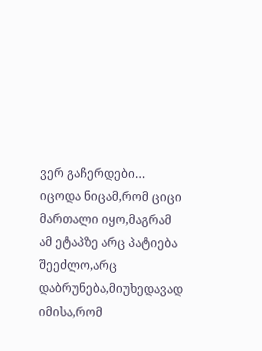ვერ გაჩერდები… იცოდა ნიცამ,რომ ციცი მართალი იყო,მაგრამ ამ ეტაპზე არც პატიება შეეძლო,არც დაბრუნება,მიუხედავად იმისა,რომ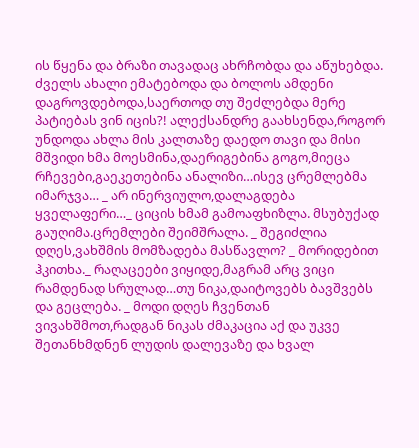ის წყენა და ბრაზი თავადაც ახრჩობდა და აწუხებდა. ძველს ახალი ემატებოდა და ბოლოს ამდენი დაგროვდებოდა,საერთოდ თუ შეძლებდა მერე პატიებას ვინ იცის?! ალექსანდრე გაახსენდა,როგორ უნდოდა ახლა მის კალთაზე დაედო თავი და მისი მშვიდი ხმა მოესმინა,დაერიგებინა გოგო,მიეცა რჩევები,გაეკეთებინა ანალიზი…ისევ ცრემლებმა იმარჯვა… _ არ ინერვიულო,დალაგდება ყველაფერი…_ ციცის ხმამ გამოაფხიზლა. მსუბუქად გაუღიმა.ცრემლები შეიმშრალა. _ შეგიძლია დღეს,ვახშმის მომზადება მასწავლო? _ მორიდებით ჰკითხა._ რაღაცეები ვიყიდე,მაგრამ არც ვიცი რამდენად სრულად…თუ ნიკა,დაიტოვებს ბავშვებს და გეცლება. _ მოდი დღეს ჩვენთან ვივახშმოთ,რადგან ნიკას ძმაკაცია აქ და უკვე შეთანხმდნენ ლუდის დალევაზე და ხვალ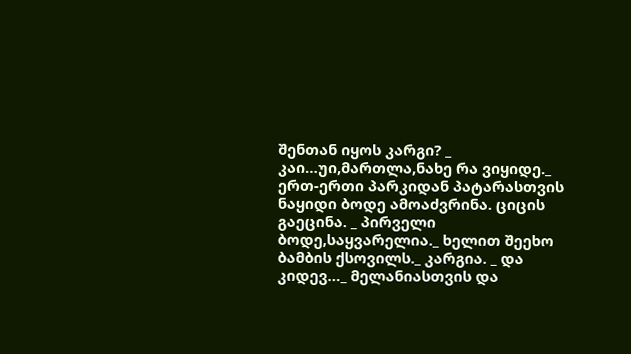შენთან იყოს კარგი? _ კაი…უი,მართლა,ნახე რა ვიყიდე._ ერთ-ერთი პარკიდან პატარასთვის ნაყიდი ბოდე ამოაძვრინა. ციცის გაეცინა. _ პირველი ბოდე,საყვარელია._ ხელით შეეხო ბამბის ქსოვილს._ კარგია. _ და კიდევ…_ მელანიასთვის და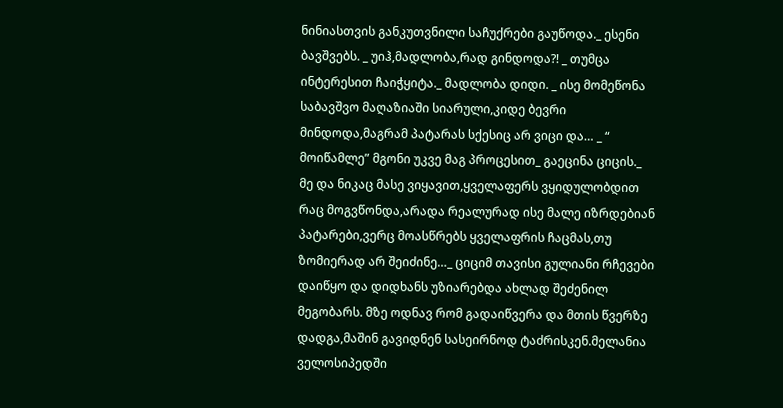ნინიასთვის განკუთვნილი საჩუქრები გაუწოდა._ ესენი ბავშვებს. _ უიჰ,მადლობა,რად გინდოდა?! _ თუმცა ინტერესით ჩაიჭყიტა._ მადლობა დიდი. _ ისე მომეწონა საბავშვო მაღაზიაში სიარული,კიდე ბევრი მინდოდა,მაგრამ პატარას სქესიც არ ვიცი და… _ “ მოიწამლე” მგონი უკვე მაგ პროცესით_ გაეცინა ციცის._ მე და ნიკაც მასე ვიყავით,ყველაფერს ვყიდულობდით რაც მოგვწონდა,არადა რეალურად ისე მალე იზრდებიან პატარები,ვერც მოასწრებს ყველაფრის ჩაცმას,თუ ზომიერად არ შეიძინე…_ ციციმ თავისი გულიანი რჩევები დაიწყო და დიდხანს უზიარებდა ახლად შეძენილ მეგობარს. მზე ოდნავ რომ გადაიწვერა და მთის წვერზე დადგა,მაშინ გავიდნენ სასეირნოდ ტაძრისკენ.მელანია ველოსიპედში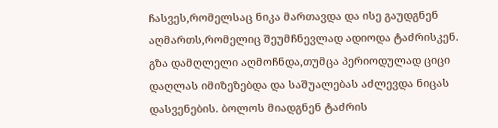ჩასვეს,რომელსაც ნიკა მართავდა და ისე გაუდგნენ აღმართს,რომელიც შეუმჩნევლად ადიოდა ტაძრისკენ. გზა დამღლელი აღმოჩნდა,თუმცა პერიოდულად ციცი დაღლას იმიზეზებდა და საშუალებას აძლევდა ნიცას დასვენების. ბოლოს მიადგნენ ტაძრის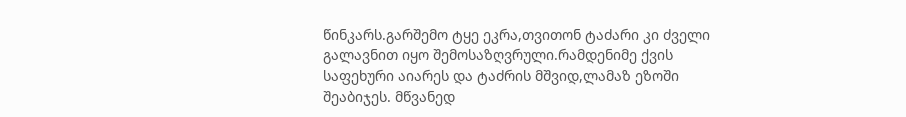წინკარს.გარშემო ტყე ეკრა,თვითონ ტაძარი კი ძველი გალავნით იყო შემოსაზღვრული.რამდენიმე ქვის საფეხური აიარეს და ტაძრის მშვიდ,ლამაზ ეზოში შეაბიჯეს. მწვანედ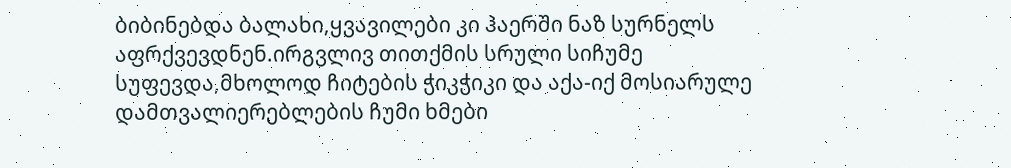ბიბინებდა ბალახი,ყვავილები კი ჰაერში ნაზ სურნელს აფრქვევდნენ.ირგვლივ თითქმის სრული სიჩუმე სუფევდა,მხოლოდ ჩიტების ჭიკჭიკი და აქა-იქ მოსიარულე დამთვალიერებლების ჩუმი ხმები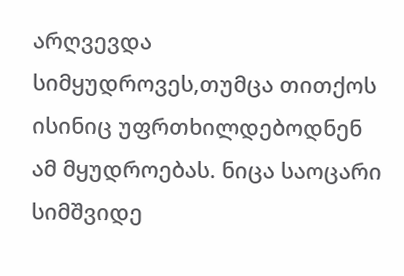არღვევდა სიმყუდროვეს,თუმცა თითქოს ისინიც უფრთხილდებოდნენ ამ მყუდროებას. ნიცა საოცარი სიმშვიდე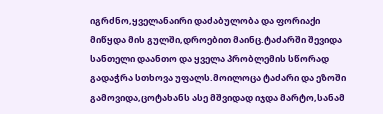იგრძნო,ყველანაირი დაძაბულობა და ფორიაქი მიწყდა მის გულში,დროებით მაინც.ტაძარში შევიდა სანთელი დაანთო და ყველა პრობლემის სწორად გადაჭრა სთხოვა უფალს.მოილოცა ტაძარი და ეზოში გამოვიდა,ცოტახანს ასე მშვიდად იჯდა მარტო,სანამ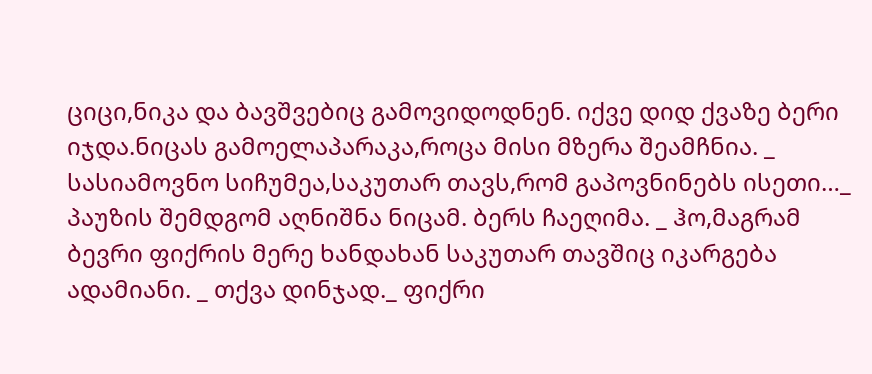ციცი,ნიკა და ბავშვებიც გამოვიდოდნენ. იქვე დიდ ქვაზე ბერი იჯდა.ნიცას გამოელაპარაკა,როცა მისი მზერა შეამჩნია. _ სასიამოვნო სიჩუმეა,საკუთარ თავს,რომ გაპოვნინებს ისეთი…_ პაუზის შემდგომ აღნიშნა ნიცამ. ბერს ჩაეღიმა. _ ჰო,მაგრამ ბევრი ფიქრის მერე ხანდახან საკუთარ თავშიც იკარგება ადამიანი. _ თქვა დინჯად._ ფიქრი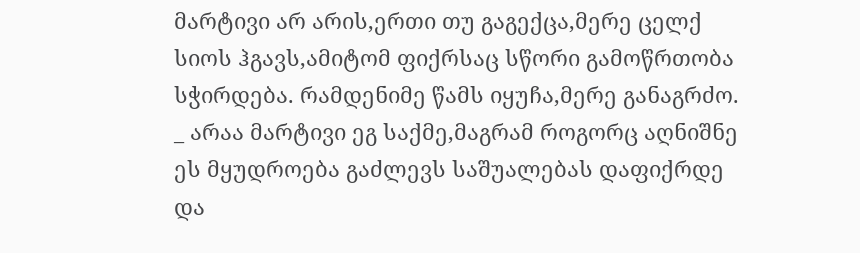მარტივი არ არის,ერთი თუ გაგექცა,მერე ცელქ სიოს ჰგავს,ამიტომ ფიქრსაც სწორი გამოწრთობა სჭირდება. რამდენიმე წამს იყუჩა,მერე განაგრძო. _ არაა მარტივი ეგ საქმე,მაგრამ როგორც აღნიშნე ეს მყუდროება გაძლევს საშუალებას დაფიქრდე და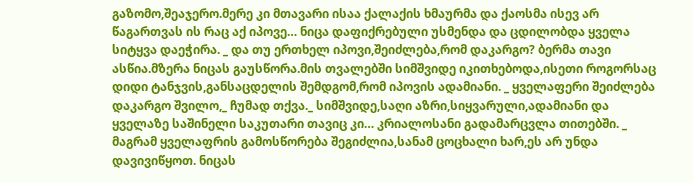გაზომო,შეაჯერო.მერე კი მთავარი ისაა ქალაქის ხმაურმა და ქაოსმა ისევ არ წაგართვას ის რაც აქ იპოვე… ნიცა დაფიქრებული უსმენდა და ცდილობდა ყველა სიტყვა დაეჭირა. _ და თუ ერთხელ იპოვი,შეიძლება,რომ დაკარგო? ბერმა თავი ასწია.მზერა ნიცას გაუსწორა.მის თვალებში სიმშვიდე იკითხებოდა,ისეთი როგორსაც დიდი ტანჯვის,განსაცდელის შემდგომ,რომ იპოვის ადამიანი. _ ყველაფერი შეიძლება დაკარგო შვილო,_ ჩუმად თქვა._ სიმშვიდე,საღი აზრი,სიყვარული,ადამიანი და ყველაზე საშინელი საკუთარი თავიც კი… კრიალოსანი გადამარცვლა თითებში. _ მაგრამ ყველაფრის გამოსწორება შეგიძლია,სანამ ცოცხალი ხარ,ეს არ უნდა დავივიწყოთ. ნიცას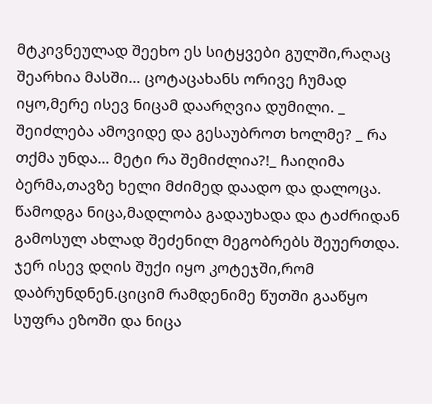მტკივნეულად შეეხო ეს სიტყვები გულში,რაღაც შეარხია მასში… ცოტაცახანს ორივე ჩუმად იყო,მერე ისევ ნიცამ დაარღვია დუმილი. _ შეიძლება ამოვიდე და გესაუბროთ ხოლმე? _ რა თქმა უნდა… მეტი რა შემიძლია?!_ ჩაიღიმა ბერმა,თავზე ხელი მძიმედ დაადო და დალოცა. წამოდგა ნიცა,მადლობა გადაუხადა და ტაძრიდან გამოსულ ახლად შეძენილ მეგობრებს შეუერთდა. ჯერ ისევ დღის შუქი იყო კოტეჯში,რომ დაბრუნდნენ.ციციმ რამდენიმე წუთში გააწყო სუფრა ეზოში და ნიცა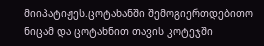მიიპატიჟეს.ცოტახანში შემოგიერთდებითო ნიცამ და ცოტახნით თავის კოტეჯში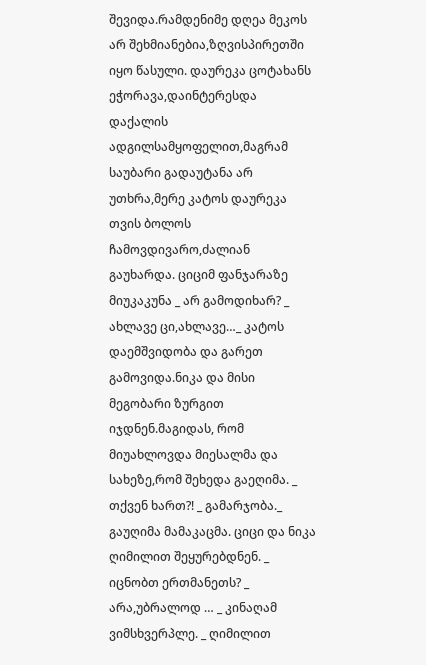შევიდა.რამდენიმე დღეა მეკოს არ შეხმიანებია,ზღვისპირეთში იყო წასული. დაურეკა ცოტახანს ეჭორავა,დაინტერესდა დაქალის ადგილსამყოფელით,მაგრამ საუბარი გადაუტანა არ უთხრა,მერე კატოს დაურეკა თვის ბოლოს ჩამოვდივარო,ძალიან გაუხარდა. ციციმ ფანჯარაზე მიუკაკუნა _ არ გამოდიხარ? _ ახლავე ცი,ახლავე…_ კატოს დაემშვიდობა და გარეთ გამოვიდა.ნიკა და მისი მეგობარი ზურგით იჯდნენ.მაგიდას, რომ მიუახლოვდა მიესალმა და სახეზე,რომ შეხედა გაეღიმა. _ თქვენ ხართ?! _ გამარჯობა._ გაუღიმა მამაკაცმა. ციცი და ნიკა ღიმილით შეყურებდნენ. _ იცნობთ ერთმანეთს? _ არა,უბრალოდ … _ კინაღამ ვიმსხვერპლე. _ ღიმილით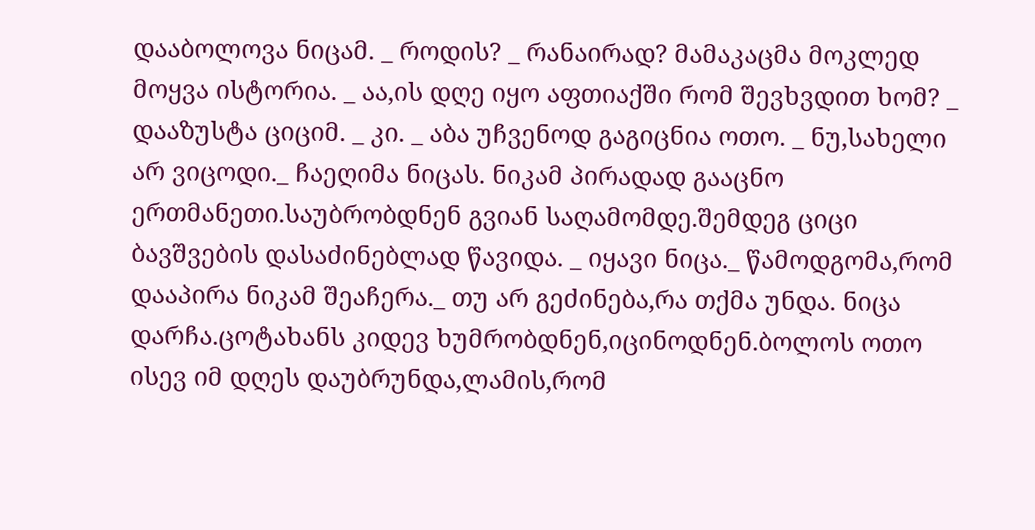დააბოლოვა ნიცამ. _ როდის? _ რანაირად? მამაკაცმა მოკლედ მოყვა ისტორია. _ აა,ის დღე იყო აფთიაქში რომ შევხვდით ხომ? _ დააზუსტა ციციმ. _ კი. _ აბა უჩვენოდ გაგიცნია ოთო. _ ნუ,სახელი არ ვიცოდი._ ჩაეღიმა ნიცას. ნიკამ პირადად გააცნო ერთმანეთი.საუბრობდნენ გვიან საღამომდე.შემდეგ ციცი ბავშვების დასაძინებლად წავიდა. _ იყავი ნიცა._ წამოდგომა,რომ დააპირა ნიკამ შეაჩერა._ თუ არ გეძინება,რა თქმა უნდა. ნიცა დარჩა.ცოტახანს კიდევ ხუმრობდნენ,იცინოდნენ.ბოლოს ოთო ისევ იმ დღეს დაუბრუნდა,ლამის,რომ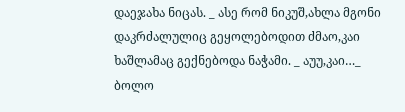დაეჯახა ნიცას. _ ასე რომ ნიკუშ,ახლა მგონი დაკრძალულიც გეყოლებოდით ძმაო,კაი ხაშლამაც გექნებოდა ნაჭამი. _ აუუ,კაი…_ ბოლო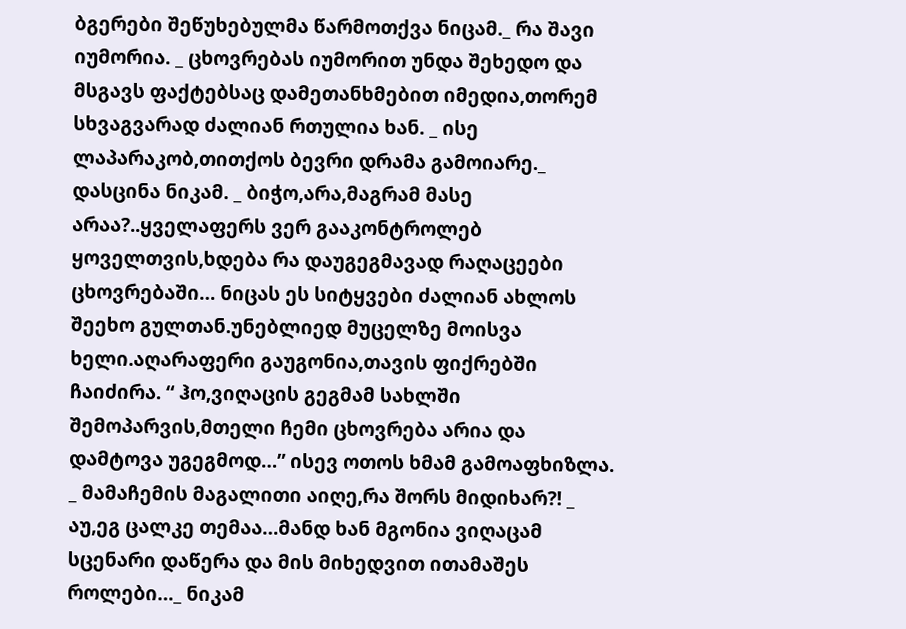ბგერები შეწუხებულმა წარმოთქვა ნიცამ._ რა შავი იუმორია. _ ცხოვრებას იუმორით უნდა შეხედო და მსგავს ფაქტებსაც დამეთანხმებით იმედია,თორემ სხვაგვარად ძალიან რთულია ხან. _ ისე ლაპარაკობ,თითქოს ბევრი დრამა გამოიარე._ დასცინა ნიკამ. _ ბიჭო,არა,მაგრამ მასე არაა?..ყველაფერს ვერ გააკონტროლებ ყოველთვის,ხდება რა დაუგეგმავად რაღაცეები ცხოვრებაში… ნიცას ეს სიტყვები ძალიან ახლოს შეეხო გულთან.უნებლიედ მუცელზე მოისვა ხელი.აღარაფერი გაუგონია,თავის ფიქრებში ჩაიძირა. “ ჰო,ვიღაცის გეგმამ სახლში შემოპარვის,მთელი ჩემი ცხოვრება არია და დამტოვა უგეგმოდ…” ისევ ოთოს ხმამ გამოაფხიზლა. _ მამაჩემის მაგალითი აიღე,რა შორს მიდიხარ?! _ აუ,ეგ ცალკე თემაა…მანდ ხან მგონია ვიღაცამ სცენარი დაწერა და მის მიხედვით ითამაშეს როლები…_ ნიკამ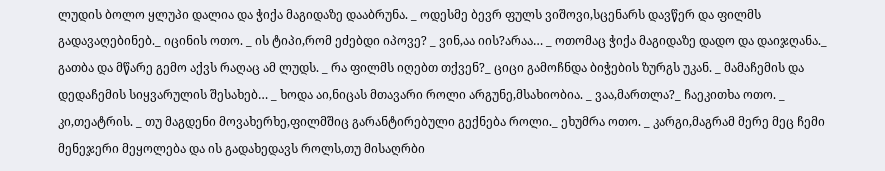ლუდის ბოლო ყლუპი დალია და ჭიქა მაგიდაზე დააბრუნა. _ ოდესმე ბევრ ფულს ვიშოვი,სცენარს დავწერ და ფილმს გადავაღებინებ._ იცინის ოთო. _ ის ტიპი,რომ ეძებდი იპოვე? _ ვინ,აა იის?არაა… _ ოთომაც ჭიქა მაგიდაზე დადო და დაიჯღანა._ გათბა და მწარე გემო აქვს რაღაც ამ ლუდს. _ რა ფილმს იღებთ თქვენ?_ ციცი გამოჩნდა ბიჭების ზურგს უკან. _ მამაჩემის და დედაჩემის სიყვარულის შესახებ… _ ხოდა აი,ნიცას მთავარი როლი არგუნე,მსახიობია. _ ვაა,მართლა?_ ჩაეკითხა ოთო. _ კი,თეატრის. _ თუ მაგდენი მოვახერხე,ფილმშიც გარანტირებული გექნება როლი._ ეხუმრა ოთო. _ კარგი,მაგრამ მერე მეც ჩემი მენეჯერი მეყოლება და ის გადახედავს როლს,თუ მისაღრბი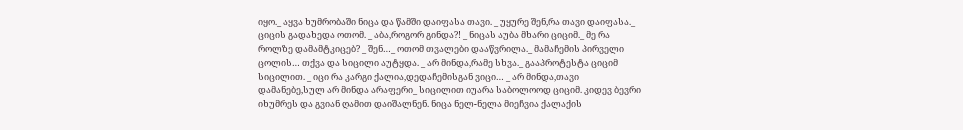იყო._ აყვა ხუმრობაში ნიცა და წამში დაიფასა თავი. _ უყურე შენ,რა თავი დაიფასა._ ციცის გადახედა ოთომ. _ აბა,როგორ გინდა?! _ ნიცას აუბა მხარი ციციმ._ მე რა როლზე დამამტკიცებ? _ შენ…_ ოთომ თვალები დააწვრილა._ მამაჩემის პირველი ცოლის… თქვა და სიცილი აუტყდა. _ არ მინდა,რამე სხვა._ გააპროტესტა ციციმ სიცილით. _ იცი რა კარგი ქალია,დედაჩემისგან ვიცი… _ არ მინდა,თავი დამანებე,სულ არ მინდა არაფერი_ სიცილით იუარა საბოლოოდ ციციმ. კიდევ ბევრი იხუმრეს და გვიან ღამით დაიშალნენ. ნიცა ნელ-ნელა მიეჩვია ქალაქის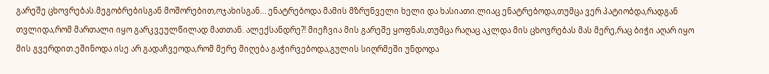გარეშე ცხოვრებას.მეგობრებისგან მოშორებით,ოჯახისგან… ენატრებოდა მამის მზრუნველი ხელი და ხასიათი.ლიაც ენატრებოდა,თუმცა ვერ პატიობდა,რადგან თვლიდა,რომ მართალი იყო გარკვეულწილად მათთან. ალექსანდრე?! მიეჩვია მის გარეშე ყოფნას,თუმცა რაღაც აკლდა მის ცხოვრებას მას მერე,რაც ბიჭი აღარ იყო მის გვერდით.ეშინოდა ისე არ გადაჩვეოდა,რომ მერე მიღება გაჭირვებოდა,გულის სიღრმეში უნდოდა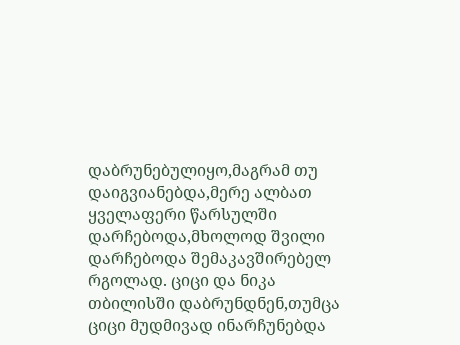დაბრუნებულიყო,მაგრამ თუ დაიგვიანებდა,მერე ალბათ ყველაფერი წარსულში დარჩებოდა,მხოლოდ შვილი დარჩებოდა შემაკავშირებელ რგოლად. ციცი და ნიკა თბილისში დაბრუნდნენ,თუმცა ციცი მუდმივად ინარჩუნებდა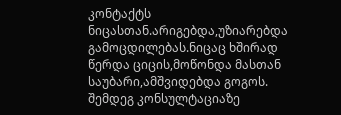კონტაქტს ნიცასთან.არიგებდა,უზიარებდა გამოცდილებას.ნიცაც ხშირად წერდა ციცის,მოწონდა მასთან საუბარი,ამშვიდებდა გოგოს. შემდეგ კონსულტაციაზე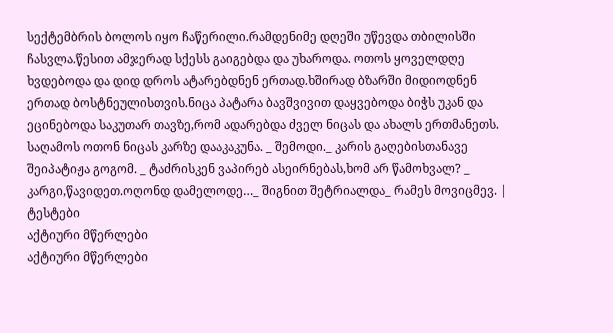სექტემბრის ბოლოს იყო ჩაწერილი.რამდენიმე დღეში უწევდა თბილისში ჩასვლა.წესით ამჯერად სქესს გაიგებდა და უხაროდა. ოთოს ყოველდღე ხვდებოდა და დიდ დროს ატარებდნენ ერთად.ხშირად ბზარში მიდიოდნენ ერთად ბოსტნეულისთვის.ნიცა პატარა ბავშვივით დაყვებოდა ბიჭს უკან და ეცინებოდა საკუთარ თავზე,რომ ადარებდა ძველ ნიცას და ახალს ერთმანეთს. საღამოს ოთონ ნიცას კარზე დააკაკუნა. _ შემოდი._ კარის გაღებისთანავე შეიპატიჟა გოგომ. _ ტაძრისკენ ვაპირებ ასეირნებას,ხომ არ წამოხვალ? _ კარგი,წავიდეთ.ოღონდ დამელოდე…_ შიგნით შეტრიალდა_ რამეს მოვიცმევ. |
ტესტები
აქტიური მწერლები
აქტიური მწერლები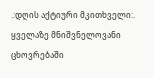.:დღის აქტიური მკითხველი:.
ყველაზე მნიშვნელოვანი ცხოვრებაში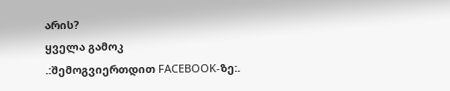არის?
ყველა გამოკ
.:შემოგვიერთდით FACEBOOK-ზე:.